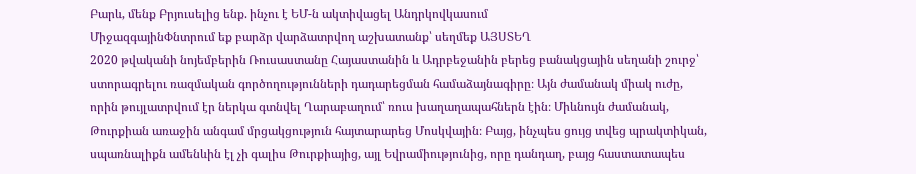Բարև, մենք Բրյուսելից ենք. ինչու է ԵՄ-ն ակտիվացել Անդրկովկասում
ՄիջազգայինՓնտրում եք բարձր վարձատրվող աշխատանք՝ սեղմեք ԱՅՍՏԵՂ
2020 թվականի նոյեմբերին Ռուսաստանը Հայաստանին և Ադրբեջանին բերեց բանակցային սեղանի շուրջ՝ ստորագրելու ռազմական գործողությունների դադարեցման համաձայնագիրը։ Այն ժամանակ միակ ուժը, որին թույլատրվում էր ներկա գտնվել Ղարաբաղում՝ ռուս խաղաղապահներն էին։ Միևնույն ժամանակ, Թուրքիան առաջին անգամ մրցակցություն հայտարարեց Մոսկվային։ Բայց, ինչպես ցույց տվեց պրակտիկան, սպառնալիքն ամենևին էլ չի գալիս Թուրքիայից, այլ Եվրամիությունից, որը դանդաղ, բայց հաստատապես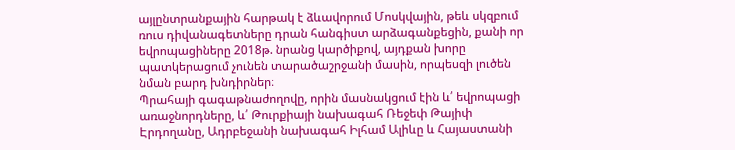այլընտրանքային հարթակ է ձևավորում Մոսկվային, թեև սկզբում ռուս դիվանագետները դրան հանգիստ արձագանքեցին, քանի որ եվրոպացիները 2018թ. նրանց կարծիքով, այդքան խորը պատկերացում չունեն տարածաշրջանի մասին, որպեսզի լուծեն նման բարդ խնդիրներ։
Պրահայի գագաթնաժողովը, որին մասնակցում էին և՛ եվրոպացի առաջնորդները, և՛ Թուրքիայի նախագահ Ռեջեփ Թայիփ Էրդողանը, Ադրբեջանի նախագահ Իլհամ Ալիևը և Հայաստանի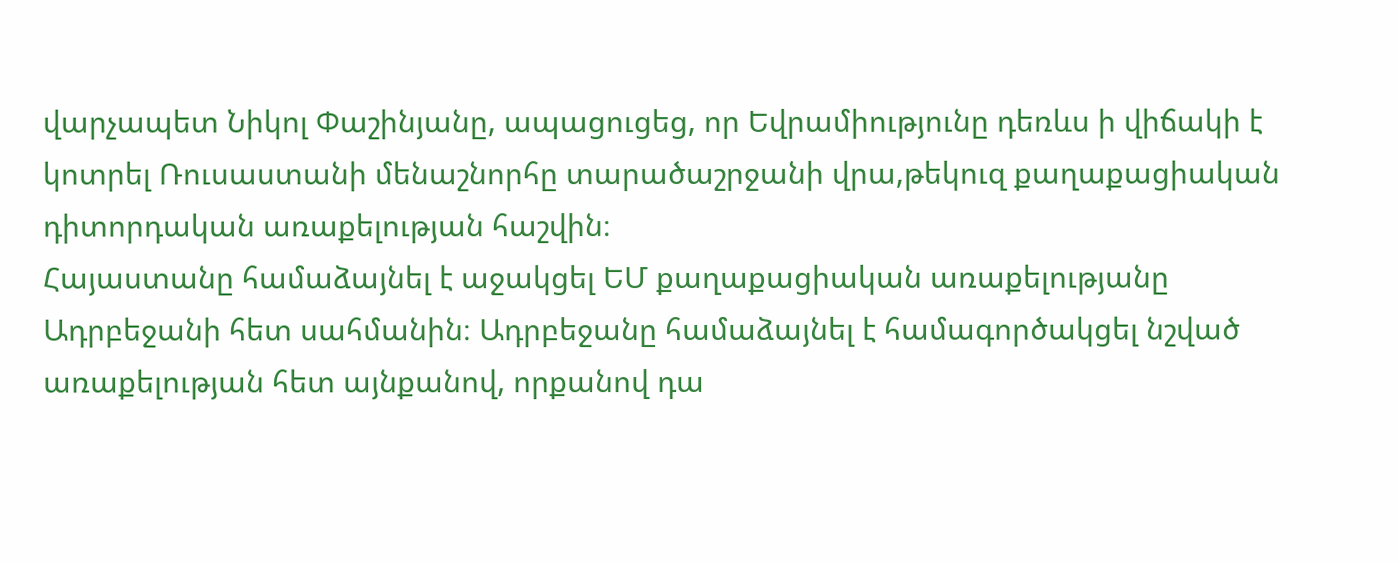վարչապետ Նիկոլ Փաշինյանը, ապացուցեց, որ Եվրամիությունը դեռևս ի վիճակի է կոտրել Ռուսաստանի մենաշնորհը տարածաշրջանի վրա,թեկուզ քաղաքացիական դիտորդական առաքելության հաշվին։
Հայաստանը համաձայնել է աջակցել ԵՄ քաղաքացիական առաքելությանը Ադրբեջանի հետ սահմանին։ Ադրբեջանը համաձայնել է համագործակցել նշված առաքելության հետ այնքանով, որքանով դա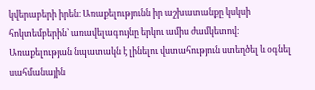կվերաբերի իրեն։ Առաքելությունն իր աշխատանքը կսկսի հոկտեմբերին՝ առավելագույնը երկու ամիս ժամկետով։ Առաքելության նպատակն է լինելու վստահություն ստեղծել և օգնել սահմանային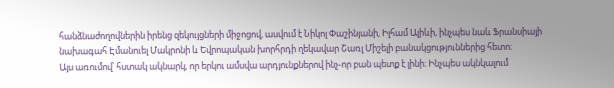հանձնաժողովներին իրենց զեկույցների միջոցով, ասվում է Նիկոլ Փաշինյանի, Իլհամ Ալիևի, ինչպես նաև Ֆրանսիայի նախագահ Էմանուել Մակրոնի և Եվրոպական խորհրդի ղեկավար Շառլ Միշելի բանակցություններից հետո։
Այս առումով՝ հստակ ակնարկ, որ երկու ամսվա արդյունքներով ինչ-որ բան պետք է լինի։ Ինչպես ակնկալում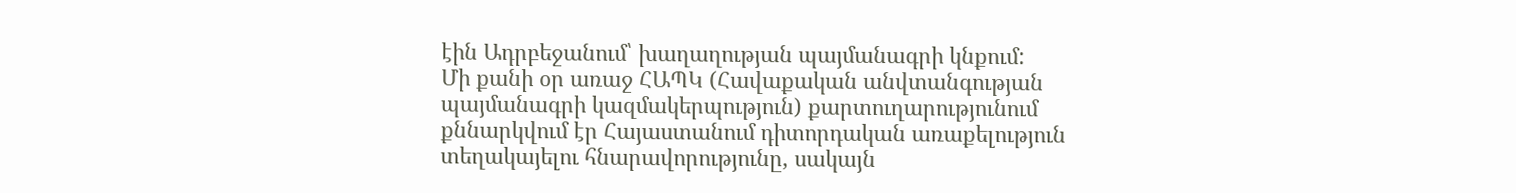էին Ադրբեջանում՝ խաղաղության պայմանագրի կնքում:
Մի քանի օր առաջ ՀԱՊԿ (Հավաքական անվտանգության պայմանագրի կազմակերպություն) քարտուղարությունում քննարկվում էր Հայաստանում դիտորդական առաքելություն տեղակայելու հնարավորությունը, սակայն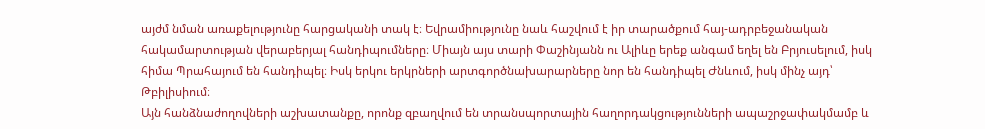այժմ նման առաքելությունը հարցականի տակ է։ Եվրամիությունը նաև հաշվում է իր տարածքում հայ-ադրբեջանական հակամարտության վերաբերյալ հանդիպումները։ Միայն այս տարի Փաշինյանն ու Ալիևը երեք անգամ եղել են Բրյուսելում, իսկ հիմա Պրահայում են հանդիպել։ Իսկ երկու երկրների արտգործնախարարները նոր են հանդիպել Ժնևում, իսկ մինչ այդ՝ Թբիլիսիում։
Այն հանձնաժողովների աշխատանքը, որոնք զբաղվում են տրանսպորտային հաղորդակցությունների ապաշրջափակմամբ և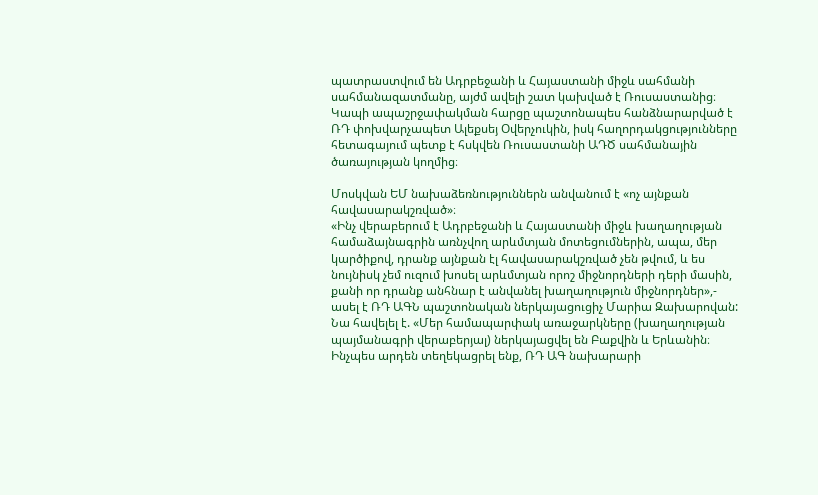պատրաստվում են Ադրբեջանի և Հայաստանի միջև սահմանի սահմանազատմանը, այժմ ավելի շատ կախված է Ռուսաստանից։ Կապի ապաշրջափակման հարցը պաշտոնապես հանձնարարված է ՌԴ փոխվարչապետ Ալեքսեյ Օվերչուկին, իսկ հաղորդակցությունները հետագայում պետք է հսկվեն Ռուսաստանի ԱԴԾ սահմանային ծառայության կողմից։

Մոսկվան ԵՄ նախաձեռնություններն անվանում է «ոչ այնքան հավասարակշռված»։
«Ինչ վերաբերում է Ադրբեջանի և Հայաստանի միջև խաղաղության համաձայնագրին առնչվող արևմտյան մոտեցումներին, ապա, մեր կարծիքով, դրանք այնքան էլ հավասարակշռված չեն թվում, և ես նույնիսկ չեմ ուզում խոսել արևմտյան որոշ միջնորդների դերի մասին, քանի որ դրանք անհնար է անվանել խաղաղություն միջնորդներ»,- ասել է ՌԴ ԱԳՆ պաշտոնական ներկայացուցիչ Մարիա Զախարովան:
Նա հավելել է. «Մեր համապարփակ առաջարկները (խաղաղության պայմանագրի վերաբերյալ) ներկայացվել են Բաքվին և Երևանին։ Ինչպես արդեն տեղեկացրել ենք, ՌԴ ԱԳ նախարարի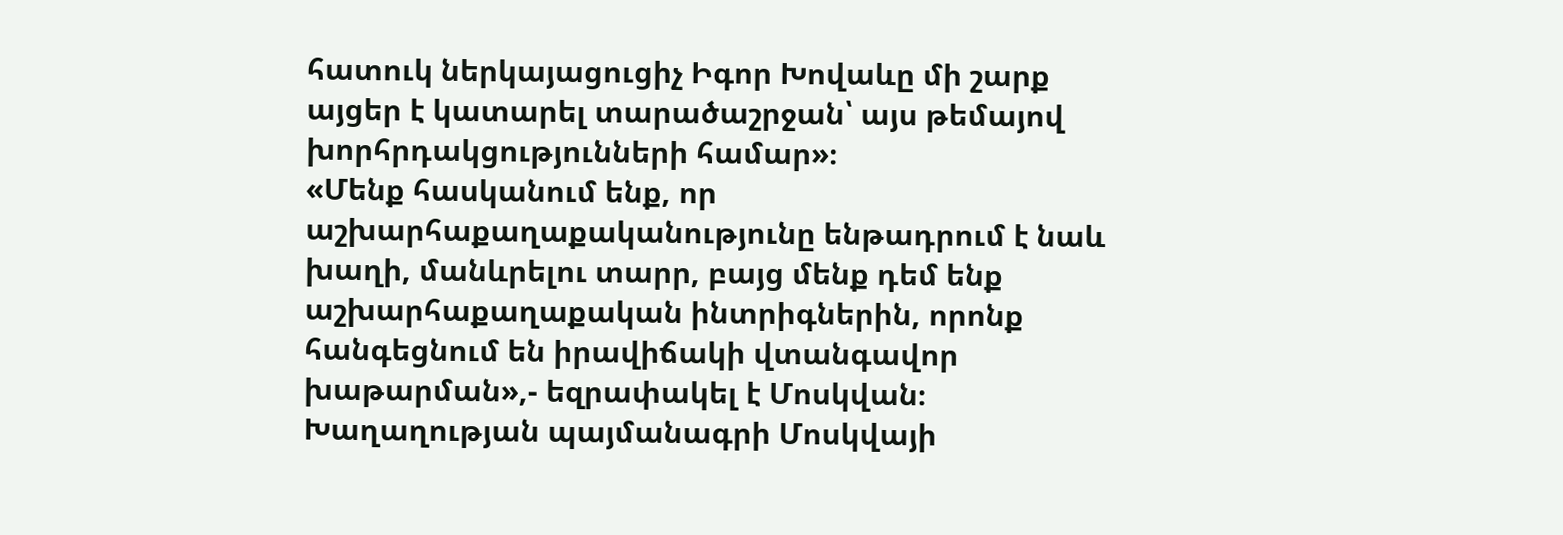հատուկ ներկայացուցիչ Իգոր Խովաևը մի շարք այցեր է կատարել տարածաշրջան՝ այս թեմայով խորհրդակցությունների համար»։
«Մենք հասկանում ենք, որ աշխարհաքաղաքականությունը ենթադրում է նաև խաղի, մանևրելու տարր, բայց մենք դեմ ենք աշխարհաքաղաքական ինտրիգներին, որոնք հանգեցնում են իրավիճակի վտանգավոր խաթարման»,- եզրափակել է Մոսկվան։
Խաղաղության պայմանագրի Մոսկվայի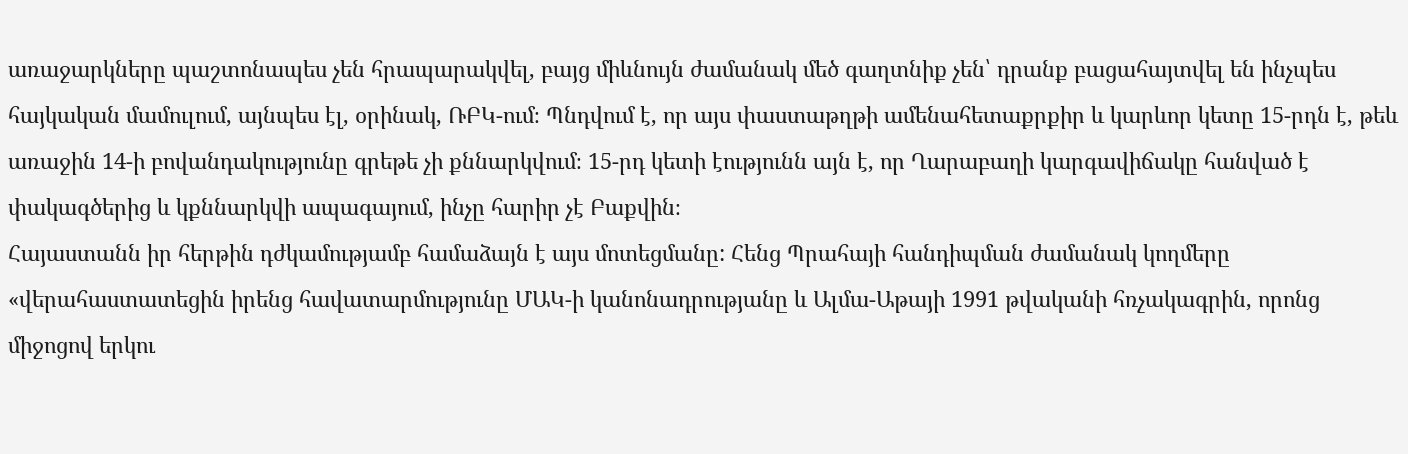առաջարկները պաշտոնապես չեն հրապարակվել, բայց միևնույն ժամանակ մեծ գաղտնիք չեն՝ դրանք բացահայտվել են ինչպես հայկական մամուլում, այնպես էլ, օրինակ, ՌԲԿ-ում։ Պնդվում է, որ այս փաստաթղթի ամենահետաքրքիր և կարևոր կետը 15-րդն է, թեև առաջին 14-ի բովանդակությունը գրեթե չի քննարկվում։ 15-րդ կետի էությունն այն է, որ Ղարաբաղի կարգավիճակը հանված է փակագծերից և կքննարկվի ապագայում, ինչը հարիր չէ Բաքվին։
Հայաստանն իր հերթին դժկամությամբ համաձայն է այս մոտեցմանը: Հենց Պրահայի հանդիպման ժամանակ կողմերը «վերահաստատեցին իրենց հավատարմությունը ՄԱԿ-ի կանոնադրությանը և Ալմա-Աթայի 1991 թվականի հռչակագրին, որոնց միջոցով երկու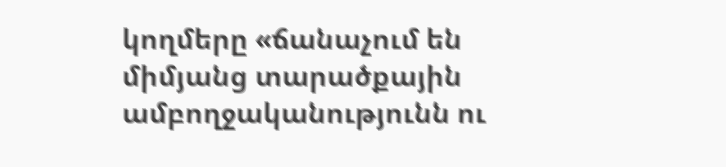կողմերը «ճանաչում են միմյանց տարածքային ամբողջականությունն ու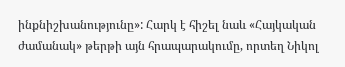ինքնիշխանությունը»: Հարկ է հիշել նաև «Հայկական ժամանակ» թերթի այն հրապարակումը, որտեղ Նիկոլ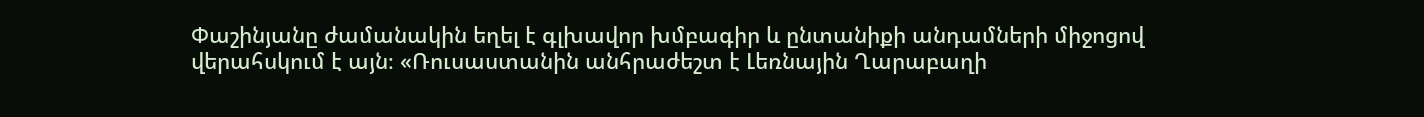Փաշինյանը ժամանակին եղել է գլխավոր խմբագիր և ընտանիքի անդամների միջոցով վերահսկում է այն։ «Ռուսաստանին անհրաժեշտ է Լեռնային Ղարաբաղի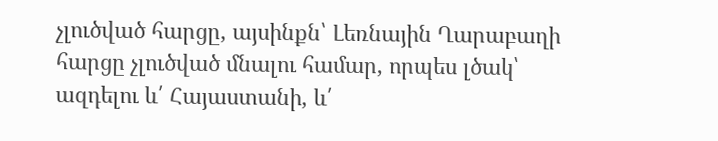չլուծված հարցը, այսինքն՝ Լեռնային Ղարաբաղի հարցը չլուծված մնալու համար, որպես լծակ՝ ազդելու և՛ Հայաստանի, և՛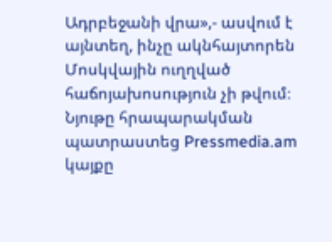Ադրբեջանի վրա»,- ասվում է այնտեղ, ինչը ակնհայտորեն Մոսկվային ուղղված հաճոյախոսություն չի թվում։
Նյութը հրապարակման պատրաստեց Pressmedia.am կայքը